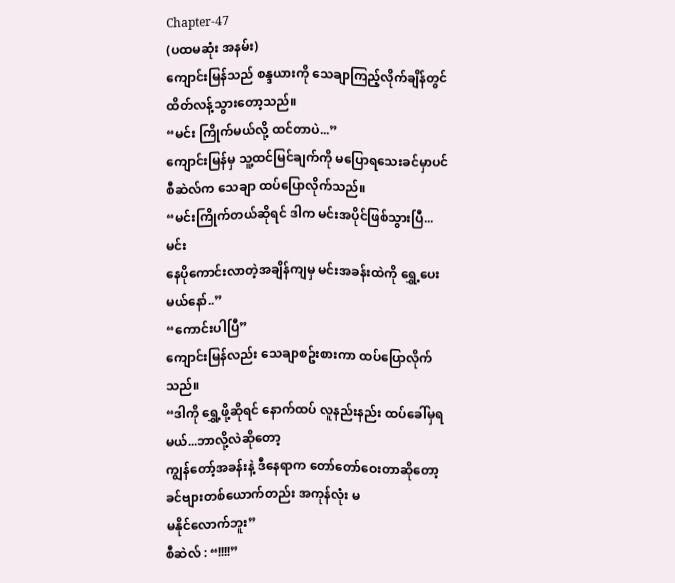Chapter-47
(ပထမဆုံး အနမ်း)
ကျောင်းမြန်သည် စန္ဒယားကို သေချာကြည့်လိုက်ချိန်တွင် ထိတ်လန့်သွားတော့သည်။
“မင်း ကြိုက်မယ်လို့ ထင်တာပဲ...”
ကျောင်းမြန်မှ သူ့ထင်မြင်ချက်ကို မပြောရသေးခင်မှာပင် စီဆဲလ်က သေချာ ထပ်ပြောလိုက်သည်။
“မင်းကြိုက်တယ်ဆိုရင် ဒါက မင်းအပိုင်ဖြစ်သွားပြီ...မင်း
နေပိုကောင်းလာတဲ့အချိန်ကျမှ မင်းအခန်းထဲကို ရွှေ့ပေးမယ်နော်..”
“ကောင်းပါပြီ”
ကျောင်းမြန်လည်း သေချာစဥ်းစားကာ ထပ်ပြောလိုက်သည်။
“ဒါကို ရွှေ့ဖို့ဆိုရင် နောက်ထပ် လူနည်းနည်း ထပ်ခေါ်မှရမယ်...ဘာလို့လဲဆိုတော့
ကျွန်တော့်အခန်းနဲ့ ဒီနေရာက တော်တော်ဝေးတာဆိုတော့ ခင်ဗျားတစ်ယောက်တည်း အကုန်လုံး မ
မနိုင်လောက်ဘူး”
စီဆဲလ် : “!!!!”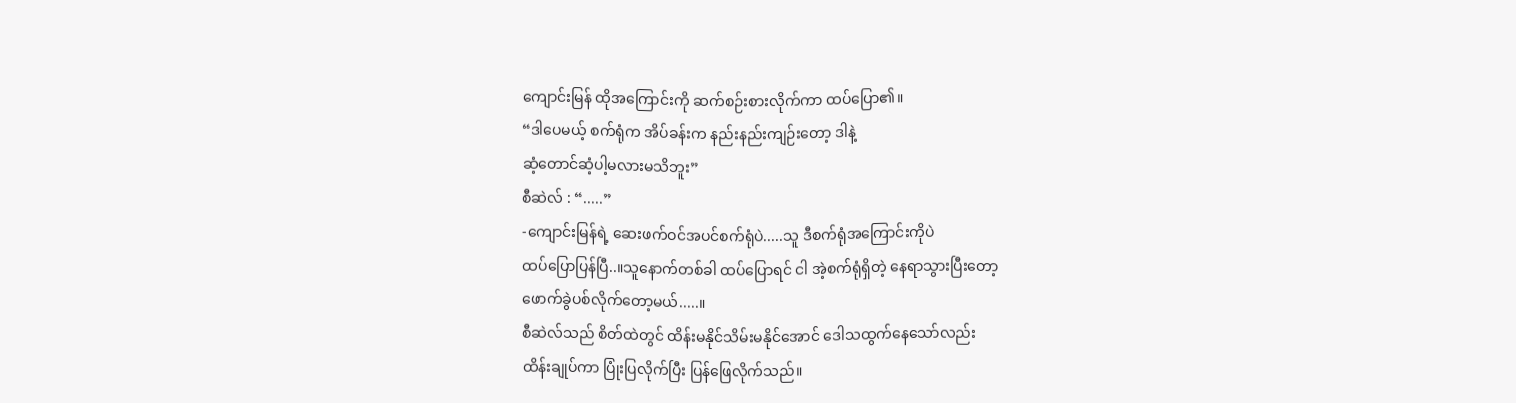ကျောင်းမြန် ထိုအကြောင်းကို ဆက်စဉ်းစားလိုက်ကာ ထပ်ပြော၏။
“ဒါပေမယ့် စက်ရုံက အိပ်ခန်းက နည်းနည်းကျဉ်းတော့ ဒါနဲ့
ဆံ့တောင်ဆံ့ပါ့မလားမသိဘူး”
စီဆဲလ် : “.....”
-ကျောင်းမြန်ရဲ့ ဆေးဖက်ဝင်အပင်စက်ရုံပဲ.....သူ ဒီစက်ရုံအကြောင်းကိုပဲ
ထပ်ပြောပြန်ပြီ..။သူနောက်တစ်ခါ ထပ်ပြောရင် ငါ အဲ့စက်ရုံရှိတဲ့ နေရာသွားပြီးတော့
ဖောက်ခွဲပစ်လိုက်တော့မယ်.....။
စီဆဲလ်သည် စိတ်ထဲတွင် ထိန်းမနိုင်သိမ်းမနိုင်အောင် ဒေါသထွက်နေသော်လည်း
ထိန်းချုပ်ကာ ပြုံးပြလိုက်ပြီး ပြန်ဖြေလိုက်သည်။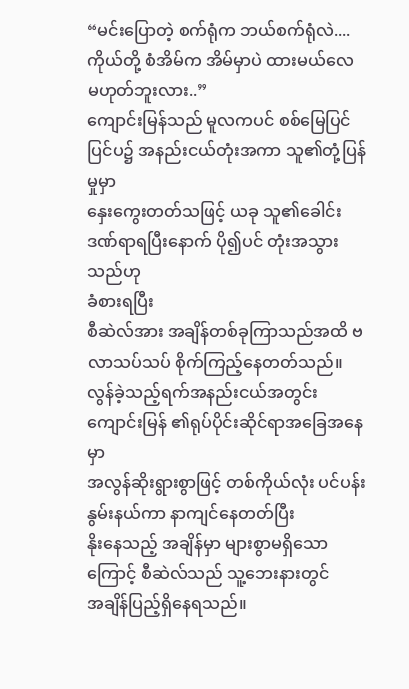“မင်းပြောတဲ့ စက်ရုံက ဘယ်စက်ရုံလဲ....ကိုယ်တို့ စံအိမ်က အိမ်မှာပဲ ထားမယ်လေ
မဟုတ်ဘူးလား..”
ကျောင်းမြန်သည် မူလကပင် စစ်မြေပြင် ပြင်ပ၌ အနည်းငယ်တုံးအကာ သူ၏တုံ့ပြန်မှုမှာ
နှေးကွေးတတ်သဖြင့် ယခု သူ၏ခေါင်းဒဏ်ရာရပြီးနောက် ပို၍ပင် တုံးအသွားသည်ဟု
ခံစားရပြီး
စီဆဲလ်အား အချိန်တစ်ခုကြာသည်အထိ ဗလာသပ်သပ် စိုက်ကြည့်နေတတ်သည်။
လွန်ခဲ့သည့်ရက်အနည်းငယ်အတွင်း ကျောင်းမြန် ၏ရုပ်ပိုင်းဆိုင်ရာအခြေအနေမှာ
အလွန်ဆိုးရွားစွာဖြင့် တစ်ကိုယ်လုံး ပင်ပန်းနွမ်းနယ်ကာ နာကျင်နေတတ်ပြီး
နိုးနေသည့် အချိန်မှာ များစွာမရှိသောကြောင့် စီဆဲလ်သည် သူ့ဘေးနားတွင်
အချိန်ပြည့်ရှိနေရသည်။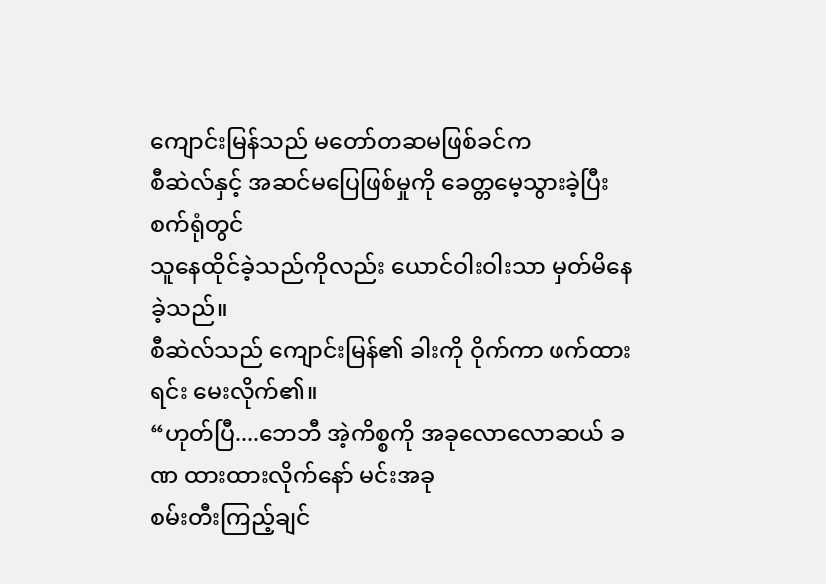ကျောင်းမြန်သည် မတော်တဆမဖြစ်ခင်က
စီဆဲလ်နှင့် အဆင်မပြေဖြစ်မှုကို ခေတ္တမေ့သွားခဲ့ပြီး စက်ရုံတွင်
သူနေထိုင်ခဲ့သည်ကိုလည်း ယောင်ဝါးဝါးသာ မှတ်မိနေခဲ့သည်။
စီဆဲလ်သည် ကျောင်းမြန်၏ ခါးကို ဝိုက်ကာ ဖက်ထားရင်း မေးလိုက်၏။
“ဟုတ်ပြီ....ဘေဘီ အဲ့ကိစ္စကို အခုလောလောဆယ် ခဏ ထားထားလိုက်နော် မင်းအခု
စမ်းတီးကြည့်ချင်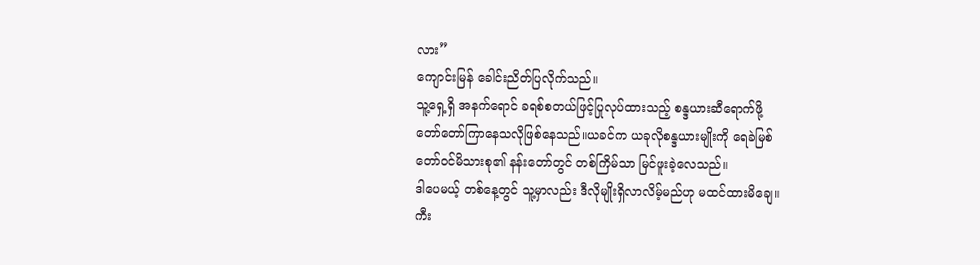လား”
ကျောင်းမြန် ခေါင်းညိတ်ပြလိုက်သည်။
သူ့ရှေ့ရှိ အနက်ရောင် ခရစ်စတယ်ဖြင့်ပြုလုပ်ထားသည့် စန္ဒယားဆီရောက်ဖို့
တော်တော်ကြာနေသလိုဖြစ်နေသည်။ယခင်က ယခုလိုစန္ဒယားမျိုးကို ရေခဲမြစ်
တော်ဝင်မိသားစု၏ နန်းတော်တွင် တစ်ကြိမ်သာ မြင်ဖူးခဲ့လေသည်။
ဒါပေမယ့် တစ်နေ့တွင် သူ့မှာလည်း ဒီလိုမျိုးရှိလာလိမ့်မည်ဟု မထင်ထားမိချေ။
ကီး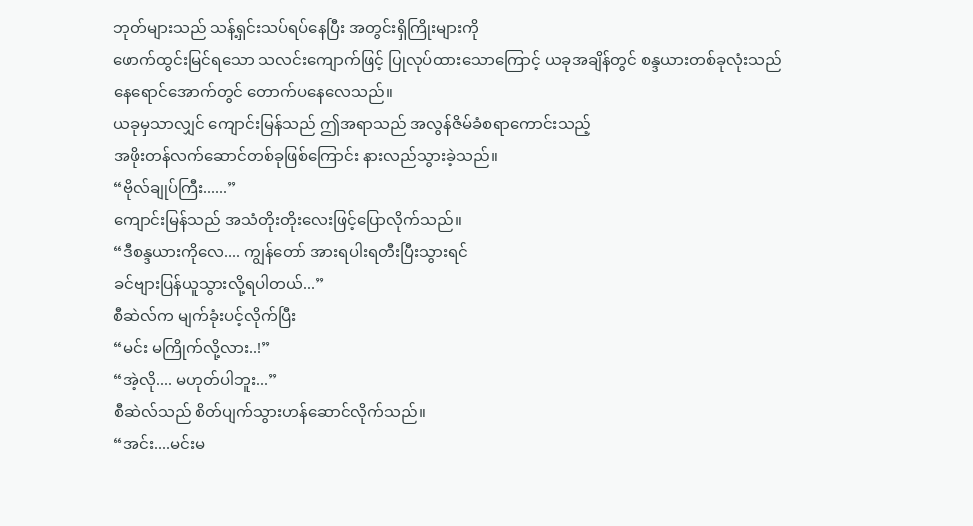ဘုတ်များသည် သန့်ရှင်းသပ်ရပ်နေပြီး အတွင်းရှိကြိုးများကို
ဖောက်ထွင်းမြင်ရသော သလင်းကျောက်ဖြင့် ပြုလုပ်ထားသောကြောင့် ယခုအချိန်တွင် စန္ဒယားတစ်ခုလုံးသည်
နေရောင်အောက်တွင် တောက်ပနေလေသည်။
ယခုမှသာလျှင် ကျောင်းမြန်သည် ဤအရာသည် အလွန်ဇိမ်ခံစရာကောင်းသည့်
အဖိုးတန်လက်ဆောင်တစ်ခုဖြစ်ကြောင်း နားလည်သွားခဲ့သည်။
“ဗိုလ်ချုပ်ကြီး......”
ကျောင်းမြန်သည် အသံတိုးတိုးလေးဖြင့်ပြောလိုက်သည်။
“ဒီစန္ဒယားကိုလေ.... ကျွန်တော် အားရပါးရတီးပြီးသွားရင်
ခင်ဗျားပြန်ယူသွားလို့ရပါတယ်...”
စီဆဲလ်က မျက်ခုံးပင့်လိုက်ပြီး
“မင်း မကြိုက်လို့လား..!”
“အဲ့လို.... မဟုတ်ပါဘူး...”
စီဆဲလ်သည် စိတ်ပျက်သွားဟန်ဆောင်လိုက်သည်။
“အင်း....မင်းမ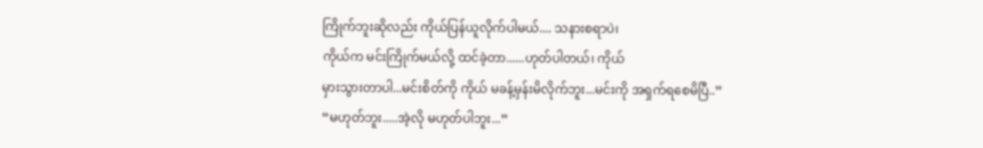ကြိုက်ဘူးဆိုလည်း ကိုယ်ပြန်ယူလိုက်ပါမယ်.... သနားစရာပဲ၊
ကိုယ်က မင်းကြိုက်မယ်လို့ ထင်ခဲ့တာ......ဟုတ်ပါတယ်၊ ကိုယ်
မှားသွားတာပါ...မင်းစိတ်ကို ကိုယ် မခန့်မှန်းမိလိုက်ဘူး...မင်းကို အရှက်ရစေမိပြီ..”
“မဟုတ်ဘူး.....အဲ့လို မဟုတ်ပါဘူး...”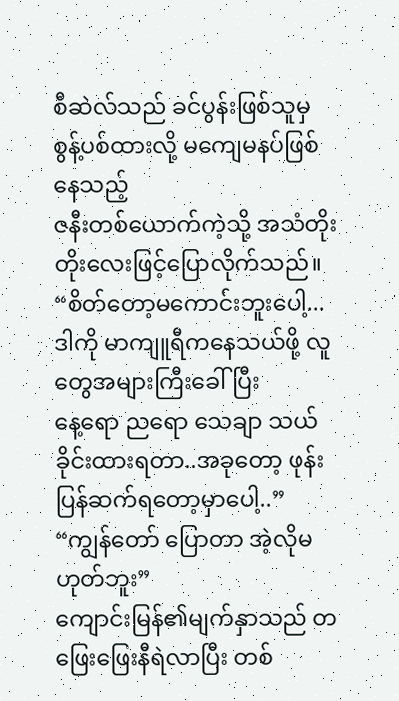စီဆဲလ်သည် ခင်ပွန်းဖြစ်သူမှ စွန့်ပစ်ထားလို့ မကျေမနပ်ဖြစ်နေသည့်
ဇနီးတစ်ယောက်ကဲ့သို့ အသံတိုးတိုးလေးဖြင့်ပြောလိုက်သည်။
“စိတ်တော့မကောင်းဘူးပေါ့...ဒါကို မာကျူရီကနေသယ်ဖို့ လူတွေအများကြီးခေါ်ပြီး
နေ့ရော ညရော သေချာ သယ်ခိုင်းထားရတာ..အခုတော့ ဖုန်းပြန်ဆက်ရတော့မှာပေါ့..”
“ကျွန်တော် ပြောတာ အဲ့လိုမဟုတ်ဘူး”
ကျောင်းမြန်၏မျက်နှာသည် တဖြေးဖြေးနီရဲလာပြီး တစ်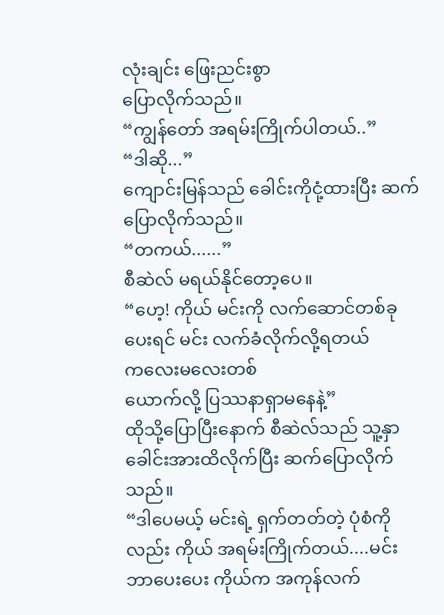လုံးချင်း ဖြေးညင်းစွာ
ပြောလိုက်သည်။
“ကျွန်တော် အရမ်းကြိုက်ပါတယ်..”
“ဒါဆို...”
ကျောင်းမြန်သည် ခေါင်းကိုငုံ့ထားပြီး ဆက်ပြောလိုက်သည်။
“တကယ်......”
စီဆဲလ် မရယ်နိုင်တော့ပေ။
“ဟေ့! ကိုယ် မင်းကို လက်ဆောင်တစ်ခုပေးရင် မင်း လက်ခံလိုက်လို့ရတယ်
ကလေးမလေးတစ်
ယောက်လို့ ပြဿနာရှာမနေနဲ့”
ထိုသို့ပြောပြီးနောက် စီဆဲလ်သည် သူ့နှာခေါင်းအားထိလိုက်ပြီး ဆက်ပြောလိုက်သည်။
“ဒါပေမယ့် မင်းရဲ့ ရှက်တတ်တဲ့ ပုံစံကိုလည်း ကိုယ် အရမ်းကြိုက်တယ်....မင်း
ဘာပေးပေး ကိုယ်က အကုန်လက်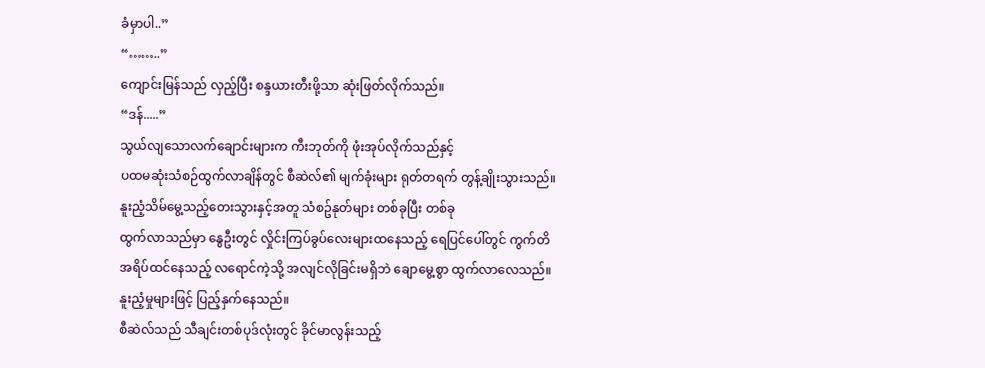ခံမှာပါ..”
“……..”
ကျောင်းမြန်သည် လှည့်ပြီး စန္ဒယားတီးဖို့သာ ဆုံးဖြတ်လိုက်သည်။
“ဒန်.....”
သွယ်လျသောလက်ချောင်းများက ကီးဘုတ်ကို ဖုံးအုပ်လိုက်သည်နှင့်
ပထမဆုံးသံစဉ်ထွက်လာချိန်တွင် စီဆဲလ်၏ မျက်ခုံးများ ရုတ်တရက် တွန့်ချိုးသွားသည်။
နူးညံ့သိမ်မွေ့သည့်တေးသွားနှင့်အတူ သံစဥ်နုတ်များ တစ်ခုပြီး တစ်ခု
ထွက်လာသည်မှာ နွေဦးတွင် လှိုင်းကြပ်ခွပ်လေးများထနေသည့် ရေပြင်ပေါ်တွင် ကွက်တိ
အရိပ်ထင်နေသည့် လရောင်ကဲ့သို့ အလျင်လိုခြင်းမရှိဘဲ ချောမွေ့စွာ ထွက်လာလေသည်။
နူးညံ့မှုများဖြင့် ပြည့်နှက်နေသည်။
စီဆဲလ်သည် သီချင်းတစ်ပုဒ်လုံးတွင် ခိုင်မာလွန်းသည့်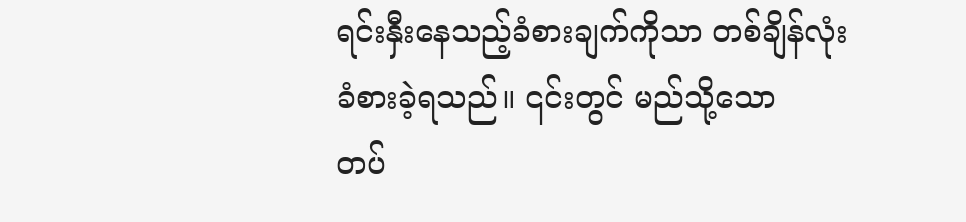ရင်းနှီးနေသည့်ခံစားချက်ကိုသာ တစ်ချိန်လုံး ခံစားခဲ့ရသည်။ ၎င်းတွင် မည်သို့သော
တပ်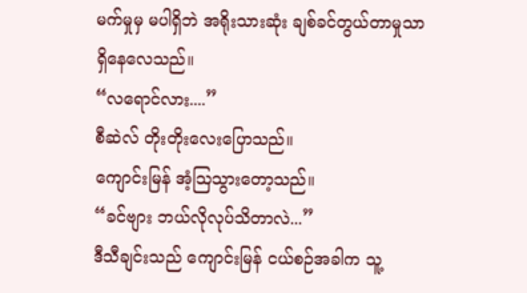မက်မှုမှ မပါရှိဘဲ အရိုးသားဆုံး ချစ်ခင်တွယ်တာမှုသာ ရှိနေလေသည်။
“လရောင်လား....”
စီဆဲလ် တိုးတိုးလေးပြောသည်။
ကျောင်းမြန် အံ့ဩသွားတော့သည်။
“ခင်ဗျား ဘယ်လိုလုပ်သိတာလဲ...”
ဒီသီချင်းသည် ကျောင်းမြန် ငယ်စဉ်အခါက သူ့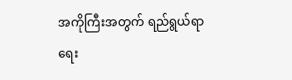အကိုကြီးအတွက် ရည်ရွယ်ရာ
ရေး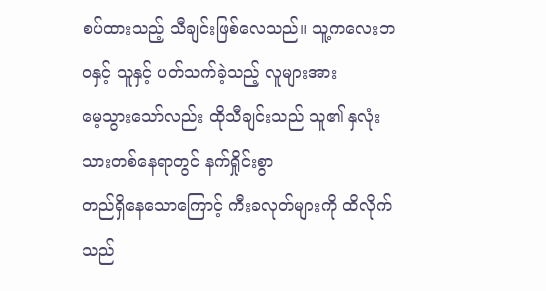စပ်ထားသည့် သီချင်းဖြစ်လေသည်။ သူ့ကလေးဘဝနှင့် သူနှင့် ပတ်သက်ခဲ့သည့် လူများအား
မေ့သွားသော်လည်း ထိုသီချင်းသည် သူ၏ နှလုံးသားတစ်နေရာတွင် နက်ရှိုင်းစွာ
တည်ရှိနေသောကြောင့် ကီးခလုတ်များကို ထိလိုက်သည်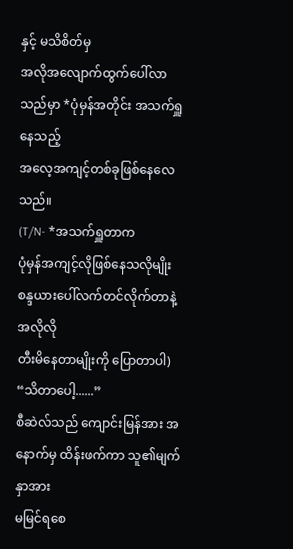နှင့် မသိစိတ်မှ
အလိုအလျောက်ထွက်ပေါ်လာသည်မှာ *ပုံမှန်အတိုင်း အသက်ရှူနေသည့်
အလေ့အကျင့်တစ်ခုဖြစ်နေလေသည်။
(T/N- *အသက်ရှူတာက
ပုံမှန်အကျင့်လိုဖြစ်နေသလိုမျိုး စန္ဒယားပေါ်လက်တင်လိုက်တာနဲ့ အလိုလို
တီးမိနေတာမျိုးကို ပြောတာပါ)
“သိတာပေါ့......”
စီဆဲလ်သည် ကျောင်းမြန်အား အနောက်မှ ထိန်းဖက်ကာ သူ၏မျက်နှာအား
မမြင်ရစေ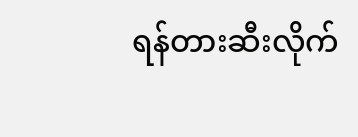ရန်တားဆီးလိုက်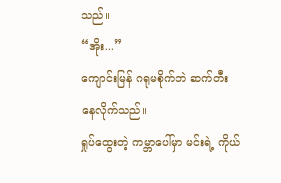သည်။
“အိုး...”
ကျောင်းမြန် ဂရုမစိုက်ဘဲ ဆက်တီးနေလိုက်သည်။
ရှုပ်ထွေးတဲ့ ကမ္ဘာပေါ်မှာ မင်းရဲ့ ကိုယ်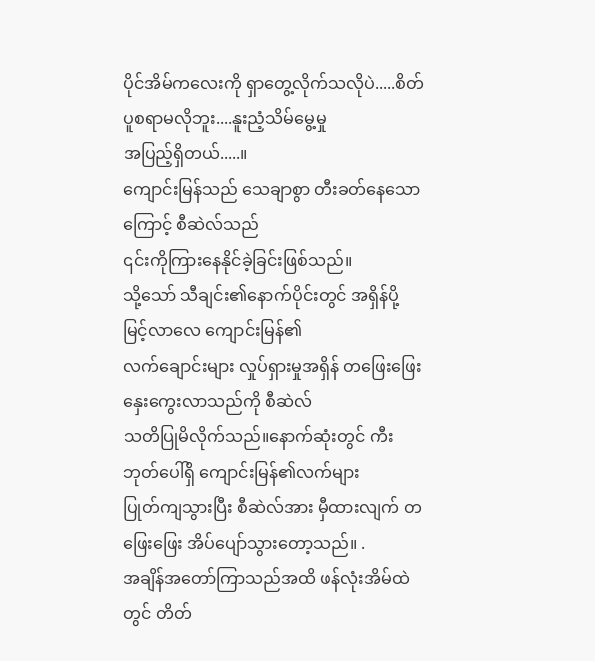ပိုင်အိမ်ကလေးကို ရှာတွေ့လိုက်သလိုပဲ.....စိတ်ပူစရာမလိုဘူး....နူးညံ့သိမ်မွေ့မှု
အပြည့်ရှိတယ်.....။
ကျောင်းမြန်သည် သေချာစွာ တီးခတ်နေသောကြောင့် စီဆဲလ်သည်
၎င်းကိုကြားနေနိုင်ခဲ့ခြင်းဖြစ်သည်။
သို့သော် သီချင်း၏နောက်ပိုင်းတွင် အရှိန်ပို့မြင့်လာလေ ကျောင်းမြန်၏
လက်ချောင်းများ လှုပ်ရှားမှုအရှိန် တဖြေးဖြေး နှေးကွေးလာသည်ကို စီဆဲလ်
သတိပြုမိလိုက်သည်။နောက်ဆုံးတွင် ကီးဘုတ်ပေါ်ရှိ ကျောင်းမြန်၏လက်များ
ပြုတ်ကျသွားပြီး စီဆဲလ်အား မှီထားလျက် တဖြေးဖြေး အိပ်ပျော်သွားတော့သည်။ .
အချိန်အတော်ကြာသည်အထိ ဖန်လုံးအိမ်ထဲတွင် တိတ်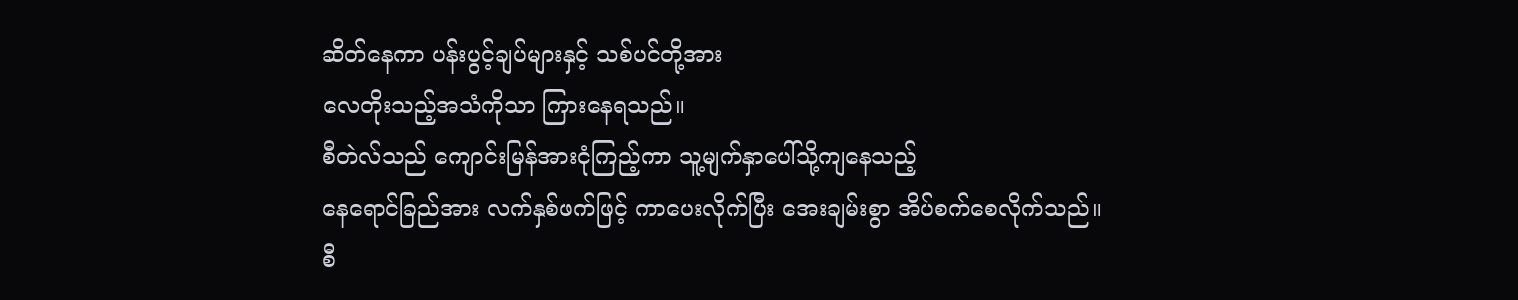ဆိတ်နေကာ ပန်းပွင့်ချပ်များနှင့် သစ်ပင်တို့အား
လေတိုးသည့်အသံကိုသာ ကြားနေရသည်။
စီတဲလ်သည် ကျောင်းမြန်အားငုံကြည့်ကာ သူ့မျက်နှာပေါ်သို့ကျနေသည့်
နေရောင်ခြည်အား လက်နှစ်ဖက်ဖြင့် ကာပေးလိုက်ပြီး အေးချမ်းစွာ အိပ်စက်စေလိုက်သည်။
စီ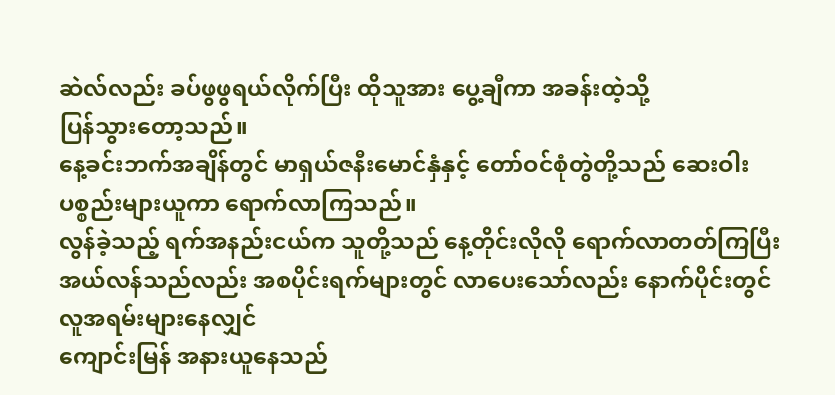ဆဲလ်လည်း ခပ်ဖွဖွရယ်လိုက်ပြီး ထိုသူအား ပွေ့ချီကာ အခန်းထဲ့သို့
ပြန်သွားတော့သည်။
နေ့ခင်းဘက်အချိန်တွင် မာရှယ်ဇနီးမောင်နှံနှင့် တော်ဝင်စုံတွဲတို့သည် ဆေးဝါး
ပစ္စည်းများယူကာ ရောက်လာကြသည်။
လွန်ခဲ့သည့် ရက်အနည်းငယ်က သူတို့သည် နေ့တိုင်းလိုလို ရောက်လာတတ်ကြပြီး
အယ်လန်သည်လည်း အစပိုင်းရက်များတွင် လာပေးသော်လည်း နောက်ပိုင်းတွင်
လူအရမ်းများနေလျှင်
ကျောင်းမြန် အနားယူနေသည်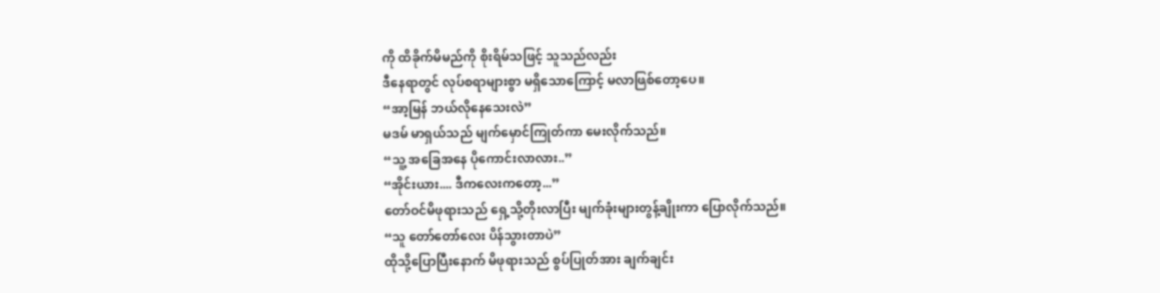ကို ထိခိုက်မိမည်ကို စိုးရိမ်သဖြင့် သူသည်လည်း
ဒီနေရာတွင် လုပ်စရာများစွာ မရှိသောကြောင့် မလာဖြစ်တော့ပေ။
“အာ့မြန် ဘယ်လိုနေသေးလဲ”
မဒမ် မာရှယ်သည် မျက်မှောင်ကြုတ်ကာ မေးလိုက်သည်။
“သူ့ အခြေအနေ ပိုကောင်းလာလား..”
“အိုင်းယား.... ဒီကလေးကတော့...”
တော်ဝင်မိဖုရားသည် ရှေ့သို့တိုးလာပြီး မျက်ခုံးများတွန့်ချိုးကာ ပြောလိုက်သည်။
“သူ တော်တော်လေး ပိန်သွားတာပဲ”
ထိုသို့ပြောပြီးနောက် မိဖုရားသည် စွပ်ပြုတ်အား ချက်ချင်း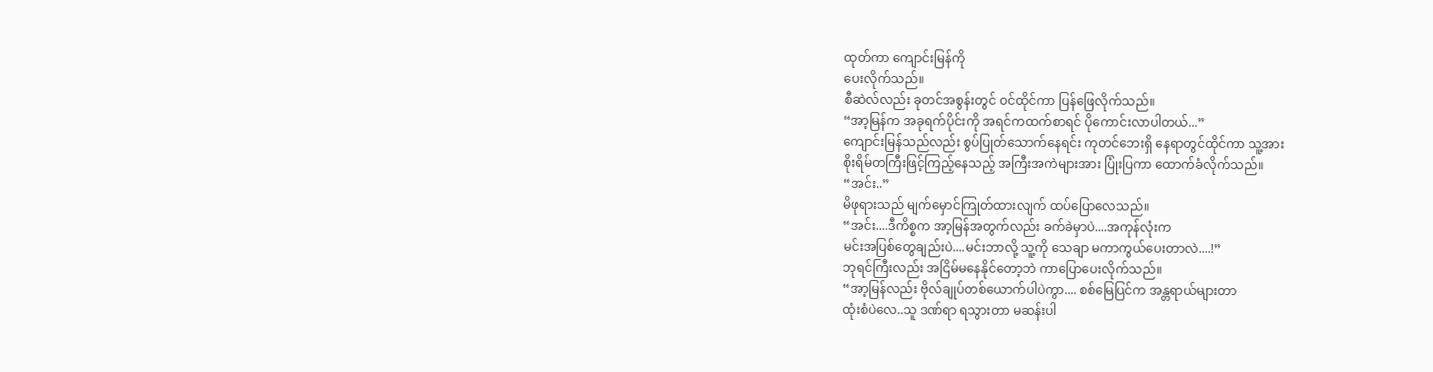ထုတ်ကာ ကျောင်းမြန်ကို
ပေးလိုက်သည်။
စီဆဲလ်လည်း ခုတင်အစွန်းတွင် ဝင်ထိုင်ကာ ပြန်ဖြေလိုက်သည်။
“အာ့မြန်က အခုရက်ပိုင်းကို အရင်ကထက်စာရင် ပိုကောင်းလာပါတယ်...”
ကျောင်းမြန်သည်လည်း စွပ်ပြုတ်သောက်နေရင်း ကုတင်ဘေးရှိ နေရာတွင်ထိုင်ကာ သူ့အား
စိုးရိမ်တကြီးဖြင့်ကြည့်နေသည့် အကြီးအကဲများအား ပြုံးပြကာ ထောက်ခံလိုက်သည်။
“အင်း..”
မိဖုရားသည် မျက်မှောင်ကြုတ်ထားလျက် ထပ်ပြောလေသည်။
“အင်း....ဒီကိစ္စက အာ့မြန်အတွက်လည်း ခက်ခဲမှာပဲ....အကုန်လုံးက
မင်းအပြစ်တွေချည်းပဲ....မင်းဘာလို့ သူ့ကို သေချာ မကာကွယ်ပေးတာလဲ....!”
ဘုရင်ကြီးလည်း အငြိမ်မနေနိုင်တော့ဘဲ ကာပြောပေးလိုက်သည်။
“အာ့မြန်လည်း ဗိုလ်ချုပ်တစ်ယောက်ပါပဲကွာ.... စစ်မြေပြင်က အန္တရာယ်များတာ
ထုံးစံပဲလေ..သူ ဒဏ်ရာ ရသွားတာ မဆန်းပါ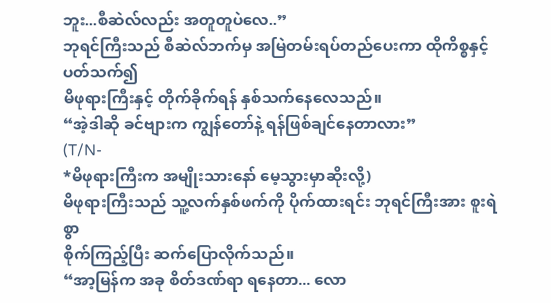ဘူး...စီဆဲလ်လည်း အတူတူပဲလေ..”
ဘုရင်ကြီးသည် စီဆဲလ်ဘက်မှ အမြဲတမ်းရပ်တည်ပေးကာ ထိုကိစ္စနှင့် ပတ်သက်၍
မိဖုရားကြီးနှင့် တိုက်ခိုက်ရန် နှစ်သက်နေလေသည်။
“အဲ့ဒါဆို ခင်ဗျားက ကျွန်တော်နဲ့ ရန်ဖြစ်ချင်နေတာလား”
(T/N-
*မိဖုရားကြီးက အမျိုးသားနော် မေ့သွားမှာဆိုးလို့)
မိဖုရားကြီးသည် သူ့လက်နှစ်ဖက်ကို ပိုက်ထားရင်း ဘုရင်ကြီးအား စူးရဲစွာ
စိုက်ကြည့်ပြီး ဆက်ပြောလိုက်သည်။
“အာ့မြန်က အခု စိတ်ဒဏ်ရာ ရနေတာ... လော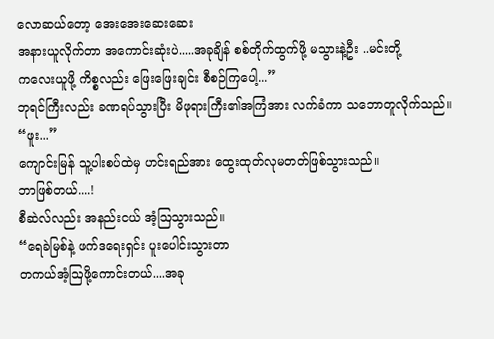လောဆယ်တော့ အေးအေးဆေးဆေး
အနားယူလိုက်တာ အကောင်းဆုံးပဲ.....အခုချိန် စစ်တိုက်ထွက်ဖို့ မသွားနဲ့ဦး ..မင်းတို့
ကလေးယူဖို့ ကိစ္စလည်း ဖြေးဖြေးချင်း စီစဉ်ကြပေါ့...”
ဘုရင်ကြီးလည်း ခဏရပ်သွားပြီး မိဖုရားကြီး၏အကြံအား လက်ခံကာ သဘောတူလိုက်သည်။
“ဖူး...”
ကျောင်းမြန် သူ့ပါးစပ်ထဲမှ ဟင်းရည်အား ထွေးထုတ်လုမတတ်ဖြစ်သွားသည်။
ဘာဖြစ်တယ်....!
စီဆဲလ်လည်း အနည်းငယ် အံ့ဩသွားသည်။
“ရေခဲမြစ်နဲ့ ဖက်ဒရေးရှင်း ပူးပေါင်းသွားတာ
တကယ်အံ့ဩဖို့ကောင်းတယ်....အခု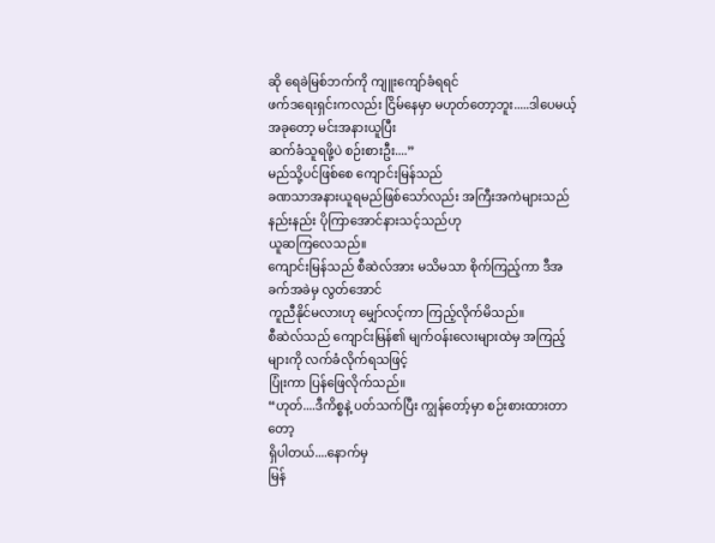ဆို ရေခဲမြစ်ဘက်ကို ကျူးကျော်ခံရရင်
ဖက်ဒရေးရှင်းကလည်း ငြိမ်နေမှာ မဟုတ်တော့ဘူး.....ဒါပေမယ့် အခုတော့ မင်းအနားယူပြီး
ဆက်ခံသူရဖို့ပဲ စဉ်းစားဦး....”
မည်သို့ပင်ဖြစ်စေ ကျောင်းမြန်သည်
ခဏသာအနားယူရမည်ဖြစ်သော်လည်း အကြီးအကဲများသည် နည်းနည်း ပိုကြာအောင်နားသင့်သည်ဟု
ယူဆကြလေသည်။
ကျောင်းမြန်သည် စီဆဲလ်အား မသိမသာ စိုက်ကြည့်ကာ ဒီအခက်အခဲမှ လွတ်အောင်
ကူညီနိုင်မလားဟု မျှော်လင့်ကာ ကြည့်လိုက်မိသည်။
စီဆဲလ်သည် ကျောင်းမြန်၏ မျက်ဝန်းလေးများထဲမှ အကြည့်များကို လက်ခံလိုက်ရသဖြင့်
ပြုံးကာ ပြန်ဖြေလိုက်သည်။
“ဟုတ်....ဒီကိစ္စနဲ့ ပတ်သက်ပြီး ကျွန်တော့်မှာ စဉ်းစားထားတာတော့
ရှိပါတယ်....နောက်မှ
မြန်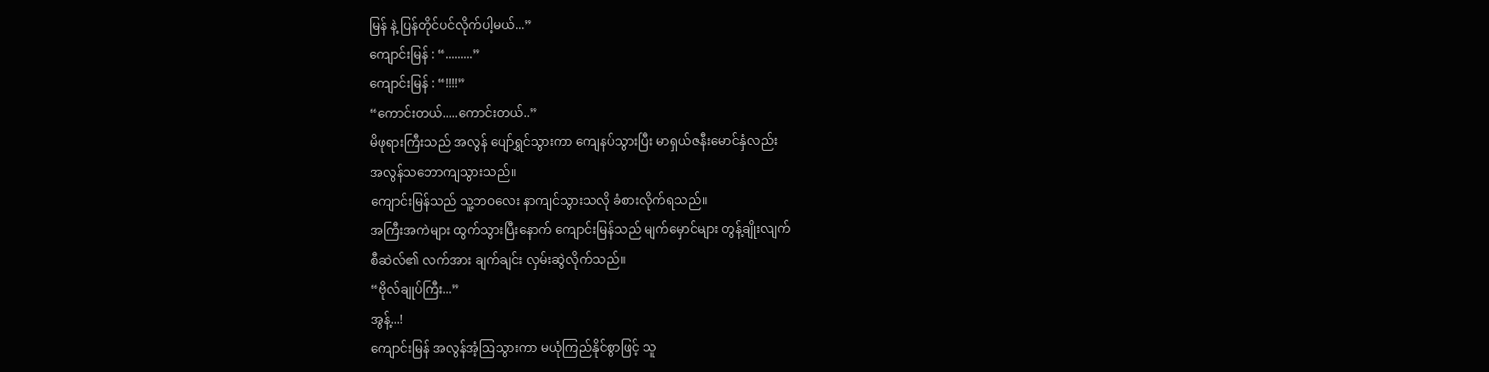မြန် နဲ့ ပြန်တိုင်ပင်လိုက်ပါ့မယ်...”
ကျောင်းမြန် : “.........”
ကျောင်းမြန် : “!!!!”
“ကောင်းတယ်.....ကောင်းတယ်..”
မိဖုရားကြီးသည် အလွန် ပျော်ရွှင်သွားကာ ကျေနပ်သွားပြီး မာရှယ်ဇနီးမောင်နှံလည်း
အလွန်သဘောကျသွားသည်။
ကျောင်းမြန်သည် သူ့ဘဝလေး နာကျင်သွားသလို ခံစားလိုက်ရသည်။
အကြီးအကဲများ ထွက်သွားပြီးနောက် ကျောင်းမြန်သည် မျက်မှောင်များ တွန့်ချိုးလျက်
စီဆဲလ်၏ လက်အား ချက်ချင်း လှမ်းဆွဲလိုက်သည်။
“ဗိုလ်ချုပ်ကြီး...”
အွန့်...!
ကျောင်းမြန် အလွန်အံ့ဩသွားကာ မယုံကြည်နိုင်စွာဖြင့် သူ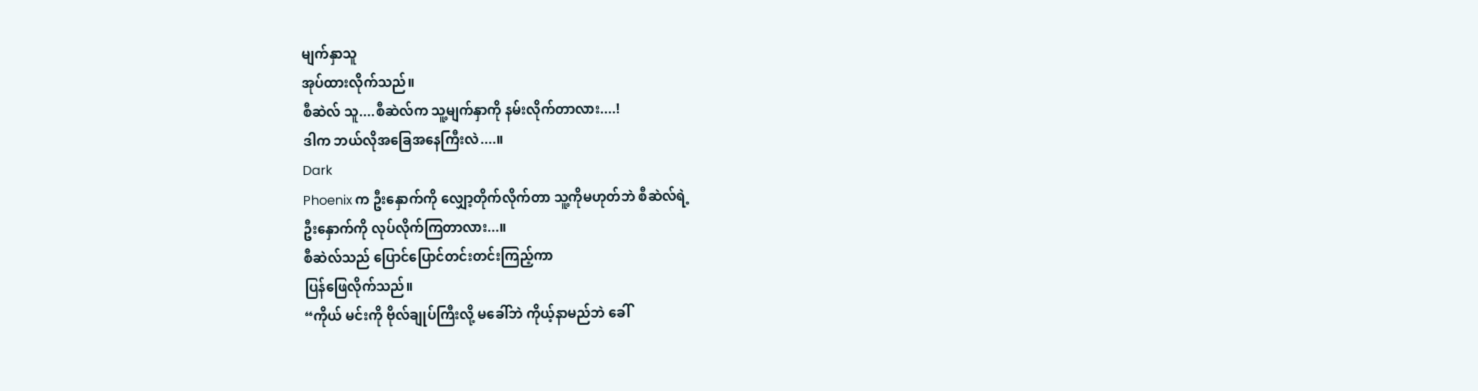မျက်နှာသူ
အုပ်ထားလိုက်သည်။
စီဆဲလ် သူ....စီဆဲလ်က သူ့မျက်နှာကို နမ်းလိုက်တာလား....!
ဒါက ဘယ်လိုအခြေအနေကြီးလဲ....။
Dark
Phoenix က ဦးနှောက်ကို လျှော့တိုက်လိုက်တာ သူ့ကိုမဟုတ်ဘဲ စီဆဲလ်ရဲ့
ဦးနှောက်ကို လုပ်လိုက်ကြတာလား...။
စီဆဲလ်သည် ပြောင်ပြောင်တင်းတင်းကြည့်ကာ
ပြန်ဖြေလိုက်သည်။
“ကိုယ် မင်းကို ဗိုလ်ချုပ်ကြီးလို့ မခေါ်ဘဲ ကိုယ့်နာမည်ဘဲ ခေါ်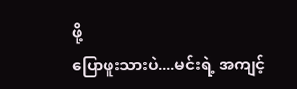ဖို့
ပြောဖူးသားပဲ....မင်းရဲ့ အကျင့်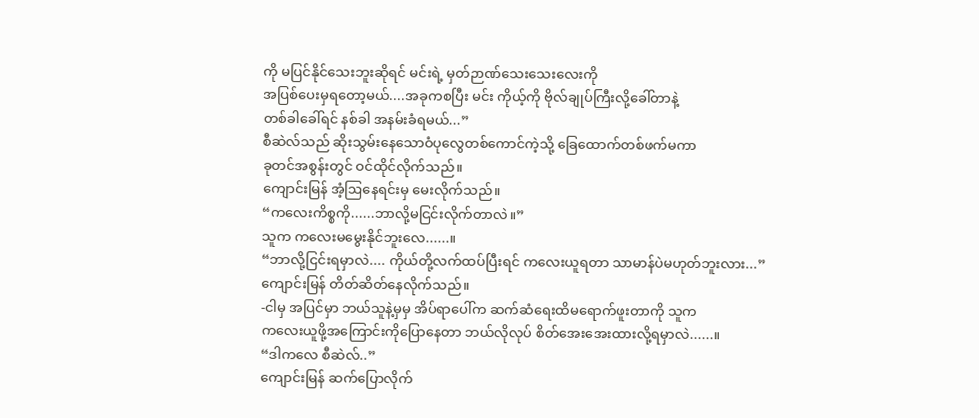ကို မပြင်နိုင်သေးဘူးဆိုရင် မင်းရဲ့ မှတ်ဉာဏ်သေးသေးလေးကို
အပြစ်ပေးမှရတော့မယ်....အခုကစပြီး မင်း ကိုယ့်ကို ဗိုလ်ချုပ်ကြီးလို့ခေါ်တာနဲ့
တစ်ခါခေါ်ရင် နစ်ခါ အနမ်းခံရမယ်...”
စီဆဲလ်သည် ဆိုးသွမ်းနေသောဝံပုလွေတစ်ကောင်ကဲ့သို့ ခြေထောက်တစ်ဖက်မကာ
ခုတင်အစွန်းတွင် ဝင်ထိုင်လိုက်သည်။
ကျောင်းမြန် အံ့ဩနေရင်းမှ မေးလိုက်သည်။
“ကလေးကိစ္စကို......ဘာလို့မငြင်းလိုက်တာလဲ။”
သူက ကလေးမမွေးနိုင်ဘူးလေ......။
“ဘာလို့ငြင်းရမှာလဲ.... ကိုယ်တို့လက်ထပ်ပြီးရင် ကလေးယူရတာ သာမာန်ပဲမဟုတ်ဘူးလား...”
ကျောင်းမြန် တိတ်ဆိတ်နေလိုက်သည်။
-ငါမှ အပြင်မှာ ဘယ်သူနဲ့မှမှ အိပ်ရာပေါ်က ဆက်ဆံရေးထိမရောက်ဖူးတာကို သူက
ကလေးယူဖို့အကြောင်းကိုပြောနေတာ ဘယ်လိုလုပ် စိတ်အေးအေးထားလို့ရမှာလဲ......။
“ဒါကလေ စီဆဲလ်..”
ကျောင်းမြန် ဆက်ပြောလိုက်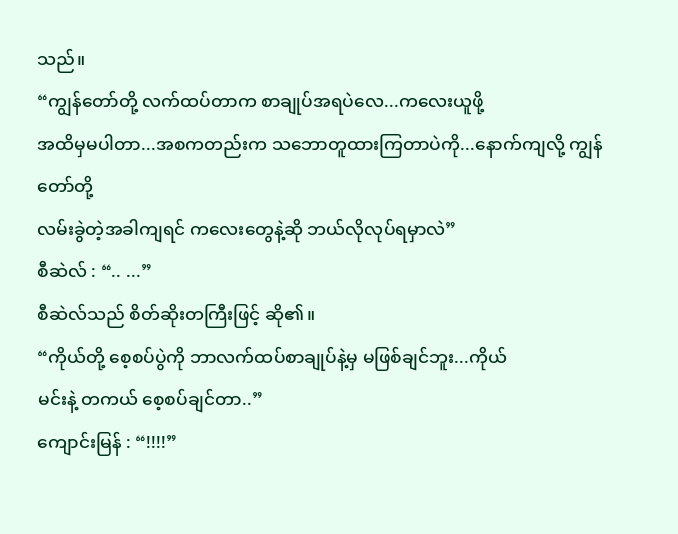သည်။
“ကျွန်တော်တို့ လက်ထပ်တာက စာချုပ်အရပဲလေ...ကလေးယူဖို့
အထိမှမပါတာ...အစကတည်းက သဘောတူထားကြတာပဲကို...နောက်ကျလို့ ကျွန်တော်တို့
လမ်းခွဲတဲ့အခါကျရင် ကလေးတွေနဲ့ဆို ဘယ်လိုလုပ်ရမှာလဲ”
စီဆဲလ် : “.. ...”
စီဆဲလ်သည် စိတ်ဆိုးတကြီးဖြင့် ဆို၏။
“ကိုယ်တို့ စေ့စပ်ပွဲကို ဘာလက်ထပ်စာချုပ်နဲ့မှ မဖြစ်ချင်ဘူး...ကိုယ်
မင်းနဲ့ တကယ် စေ့စပ်ချင်တာ..”
ကျောင်းမြန် : “!!!!”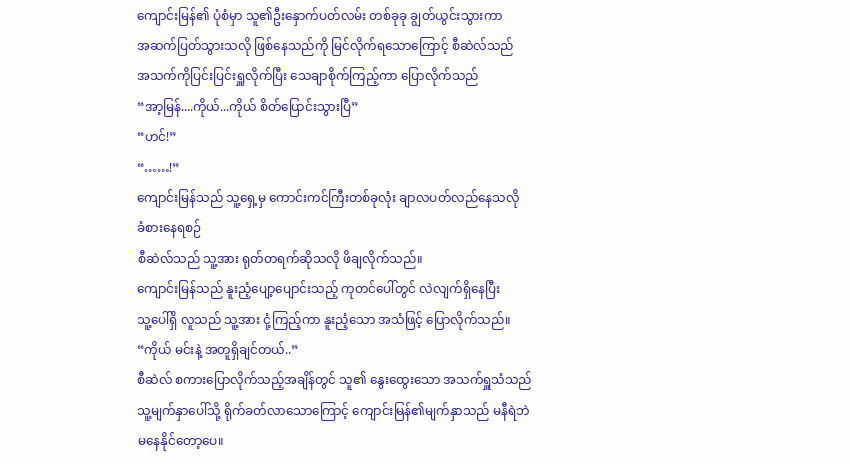ကျောင်းမြန်၏ ပုံစံမှာ သူ၏ဦးနှောက်ပတ်လမ်း တစ်ခုခု ချွတ်ယွင်းသွားကာ
အဆက်ပြတ်သွားသလို ဖြစ်နေသည်ကို မြင်လိုက်ရသောကြောင့် စီဆဲလ်သည်
အသက်ကိုပြင်းပြင်းရှူလိုက်ပြီး သေချာစိုက်ကြည့်ကာ ပြောလိုက်သည်
“အာ့မြန်....ကိုယ်...ကိုယ် စိတ်ပြောင်းသွားပြီ”
“ဟင်!”
“……!”
ကျောင်းမြန်သည် သူ့ရှေ့မှ ကောင်းကင်ကြီးတစ်ခုလုံး ချာလပတ်လည်နေသလို
ခံစားနေရစဉ်
စီဆဲလ်သည် သူ့အား ရုတ်တရက်ဆိုသလို ဖိချလိုက်သည်။
ကျောင်းမြန်သည် နူးညံ့ပျော့ပျောင်းသည့် ကုတင်ပေါ်တွင် လဲလျက်ရှိနေပြီး
သူ့ပေါ်ရှိ လူသည် သူ့အား ငုံ့ကြည့်ကာ နူးညံ့သော အသံဖြင့် ပြောလိုက်သည်။
“ကိုယ် မင်းနဲ့ အတူရှိချင်တယ်..”
စီဆဲလ် စကားပြောလိုက်သည့်အချိန်တွင် သူ၏ နွေးထွေးသော အသက်ရှူသံသည်
သူ့မျက်နှာပေါ်သို့ ရိုက်ခတ်လာသောကြောင့် ကျောင်းမြန်၏မျက်နှာသည် မနီရဲဘဲ
မနေနိုင်တော့ပေ။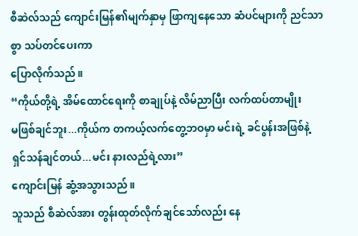စီဆဲလ်သည် ကျောင်းမြန်၏မျက်နှာမှ ဖြာကျနေသော ဆံပင်များကို ညင်သာစွာ သပ်တင်ပေးကာ
ပြောလိုက်သည်။
“ကိုယ်တို့ရဲ့ အိမ်ထောင်ရေးကို စာချုပ်နဲ့ လိမ်ညာပြီး လက်ထပ်တာမျိုး
မဖြစ်ချင်ဘူး...ကိုယ်က တကယ့်လက်တွေ့ဘဝမှာ မင်းရဲ့ ခင်ပွန်းအဖြစ်နဲ့
ရှင်သန်ချင်တယ်...မင်း နားလည်ရဲ့လား”
ကျောင်းမြန် ဆွံ့အသွားသည်။
သူသည် စီဆဲလ်အား တွန်းထုတ်လိုက်ချင်သော်လည်း နေ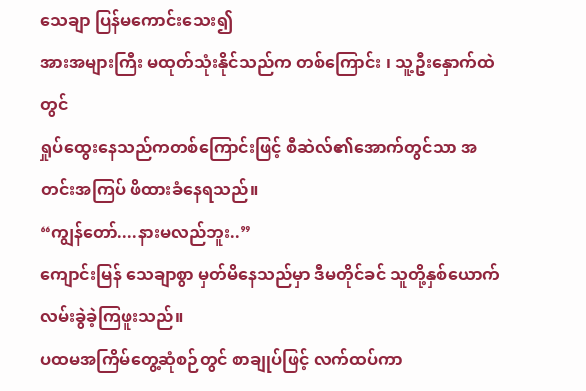သေချာ ပြန်မကောင်းသေး၍
အားအများကြီး မထုတ်သုံးနိုင်သည်က တစ်ကြောင်း ၊ သူ့ဦးနှောက်ထဲတွင်
ရှုပ်ထွေးနေသည်ကတစ်ကြောင်းဖြင့် စီဆဲလ်၏အောက်တွင်သာ အတင်းအကြပ် ဖိထားခံနေရသည်။
“ကျွန်တော်....နားမလည်ဘူး..”
ကျောင်းမြန် သေချာစွာ မှတ်မိနေသည်မှာ ဒီမတိုင်ခင် သူတို့နှစ်ယောက်
လမ်းခွဲခဲ့ကြဖူးသည်။
ပထမအကြိမ်တွေ့ဆုံစဉ်တွင် စာချုပ်ဖြင့် လက်ထပ်ကာ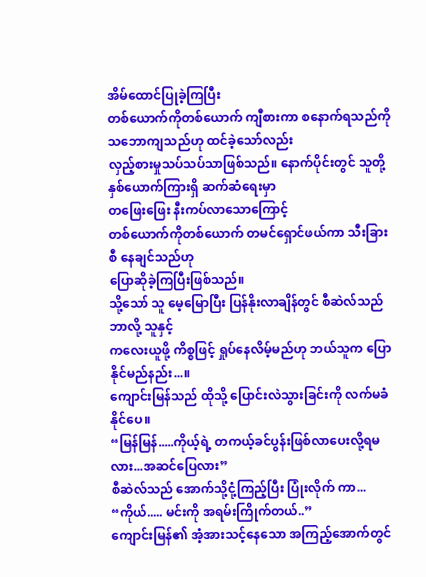အိမ်ထောင်ပြုခဲ့ကြပြီး
တစ်ယောက်ကိုတစ်ယောက် ကျီစားကာ စနောက်ရသည်ကို သဘောကျသည်ဟု ထင်ခဲ့သော်လည်း
လှည့်စားမှုသပ်သပ်သာဖြစ်သည်။ နောက်ပိုင်းတွင် သူတို့နှစ်ယောက်ကြားရှိ ဆက်ဆံရေးမှာ
တဖြေးဖြေး နီးကပ်လာသောကြောင့်
တစ်ယောက်ကိုတစ်ယောက် တမင်ရှောင်ဖယ်ကာ သီးခြားစီ နေချင်သည်ဟု
ပြောဆိုခဲ့ကြပြီးဖြစ်သည်။
သို့သော် သူ မေ့မြောပြီး ပြန်နိုးလာချိန်တွင် စီဆဲလ်သည် ဘာလို့ သူနှင့်
ကလေးယူဖို့ ကိစ္စဖြင့် ရှုပ်နေလိမ့်မည်ဟု ဘယ်သူက ပြောနိုင်မည်နည်း...။
ကျောင်းမြန်သည် ထိုသို့ ပြောင်းလဲသွားခြင်းကို လက်မခံနိုင်ပေ။
“မြန်မြန်.....ကိုယ့်ရဲ့ တကယ့်ခင်ပွန်းဖြစ်လာပေးလို့ရမလား...အဆင်ပြေလား”
စီဆဲလ်သည် အောက်သို့ငုံ့ကြည့်ပြီး ပြုံးလိုက် ကာ...
“ကိုယ်..... မင်းကို အရမ်းကြိုက်တယ်..”
ကျောင်းမြန်၏ အံ့အားသင့်နေသော အကြည့်အောက်တွင်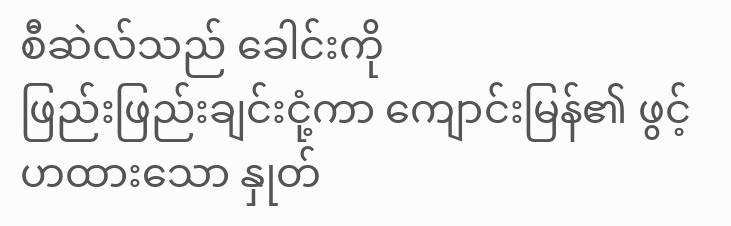စီဆဲလ်သည် ခေါင်းကို
ဖြည်းဖြည်းချင်းငုံ့ကာ ကျောင်းမြန်၏ ဖွင့်ဟထားသော နှုတ်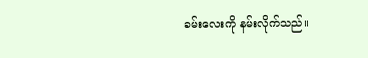ခမ်းလေးကို နမ်းလိုက်သည်။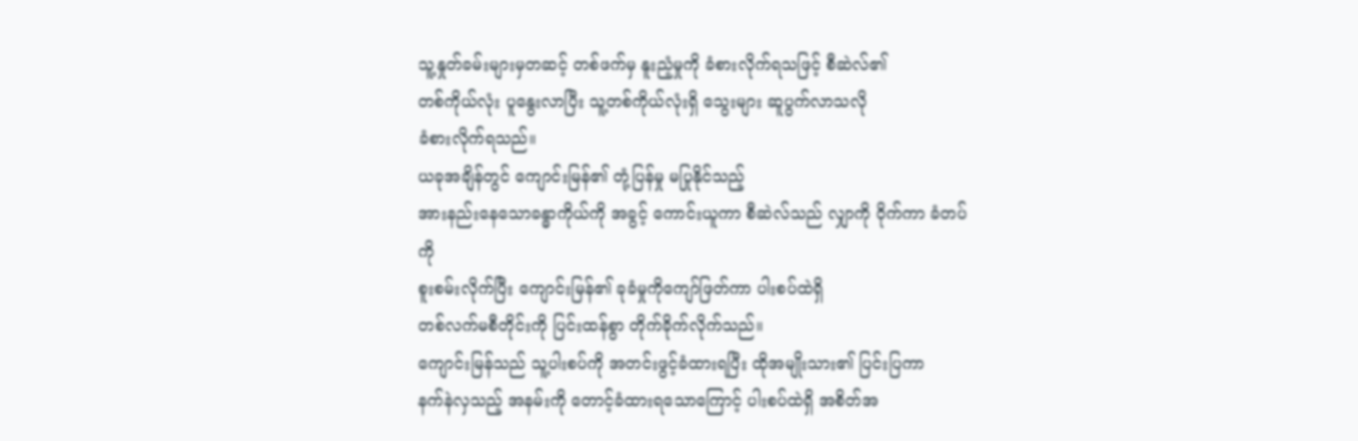သူ့နှုတ်ခမ်းများမှတဆင့် တစ်ဖက်မှ နူးညံ့မှုကို ခံစားလိုက်ရသဖြင့် စီဆဲလ်၏
တစ်ကိုယ်လုံး ပူနွေးလာပြီး သူ့တစ်ကိုယ်လုံးရှိ သွေးများ ဆူပွက်လာသလို
ခံစားလိုက်ရသည်။
ယခုအချိန်တွင် ကျောင်းမြန်၏ တုံ့ပြန်မှု မပြုနိုင်သည့်
အားနည်းနေသောခန္ဓာကိုယ်ကို အခွင့် ကောင်းယူကာ စီဆဲလ်သည် လျှာကို ဝိုက်ကာ ခံတပ်ကို
စူးစမ်းလိုက်ပြီး ကျောင်းမြန်၏ ခုခံမှုကိုကျော်ဖြတ်ကာ ပါးစပ်ထဲရှိ
တစ်လက်မစီတိုင်းကို ပြင်းထန်စွာ တိုက်ခိုက်လိုက်သည်။
ကျောင်းမြန်သည် သူ့ပါးစပ်ကို အတင်းဖွင့်ခံထားရပြီး ထိုအမျိုးသား၏ ပြင်းပြကာ
နက်နဲလှသည့် အနမ်းကို တောင့်ခံထားရသောကြောင့် ပါးစပ်ထဲရှိ အစိတ်အ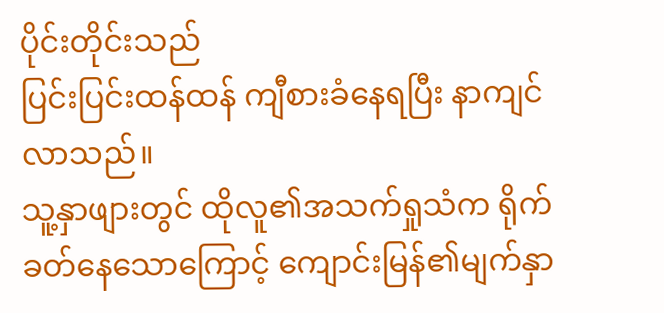ပိုင်းတိုင်းသည်
ပြင်းပြင်းထန်ထန် ကျီစားခံနေရပြီး နာကျင်လာသည်။
သူ့နှာဖျားတွင် ထိုလူ၏အသက်ရှုသံက ရိုက်ခတ်နေသောကြောင့် ကျောင်းမြန်၏မျက်နှာ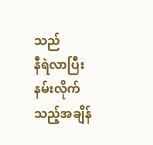သည်
နီရဲလာပြီး နမ်းလိုက်သည့်အချိန်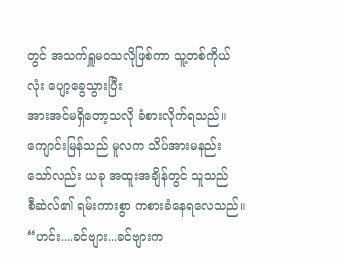တွင် အသက်ရှူမဝသလိုဖြစ်ကာ သူ့တစ်ကိုယ်လုံး ပျော့ခွေသွားပြီး
အားအင်မရှိတော့သလို ခံစားလိုက်ရသည်။
ကျောင်းမြန်သည် မူလက သိပ်အားမနည်းသော်လည်း ယခု အထူးအချိန်တွင် သူသည်
စီဆဲလ်၏ ရမ်းကားစွာ ကစားခံနေရလေသည်။
“ဟင်း....ခင်ဗျား...ခင်ဗျားက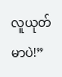လူယုတ်မာပဲ!”